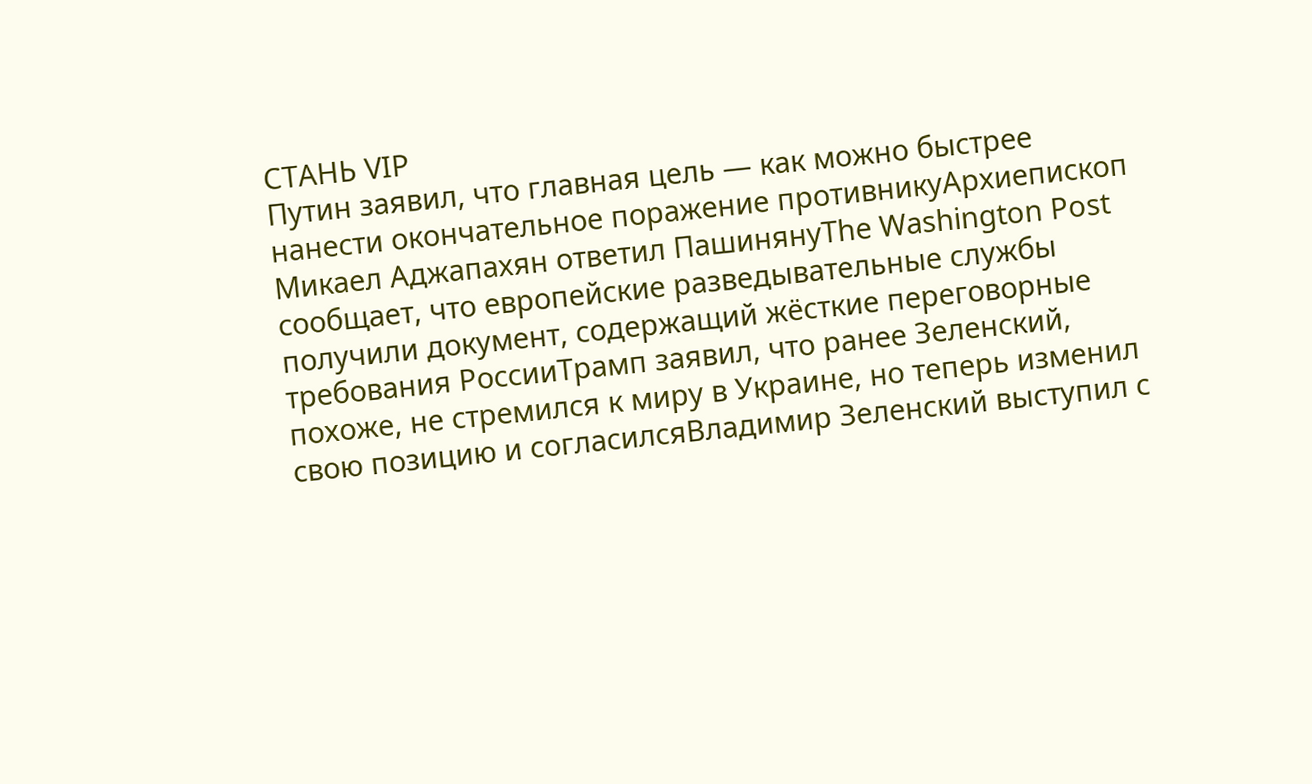СТАНЬ VIP
Путин заявил, что главная цель — как можно быстрее нанести окончательное поражение противникуАрхиепископ Микаел Аджапахян ответил ПашинянуThe Washington Post сообщает, что европейские разведывательные службы получили документ, содержащий жёсткие переговорные требования РоссииТрамп заявил, что ранее Зеленский, похоже, не стремился к миру в Украине, но теперь изменил свою позицию и согласилсяВладимир Зеленский выступил с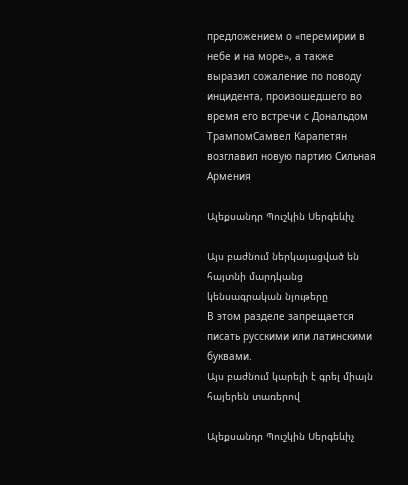предложением о «перемирии в небе и на море», а также выразил сожаление по поводу инцидента, произошедшего во время его встречи с Дональдом ТрампомСамвел Карапетян возглавил новую партию Сильная Армения

Ալեքսանդր Պուշկին Սերգեևիչ

Այս բաժնում ներկայացված են հայտնի մարդկանց կենսագրական նյութերը
В этом разделе запрещается писать русскими или латинскими буквами.
Այս բաժնում կարելի է գրել միայն հայերեն տառերով

Ալեքսանդր Պուշկին Սերգեևիչ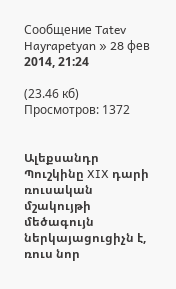Сообщение Tatev Hayrapetyan » 28 фев 2014, 21:24

(23.46 кб) Просмотров: 1372


Ալեքսանդր Պուշկինը XIX դարի ռուսական մշակույթի մեծագույն
ներկայացուցիչն է, ռուս նոր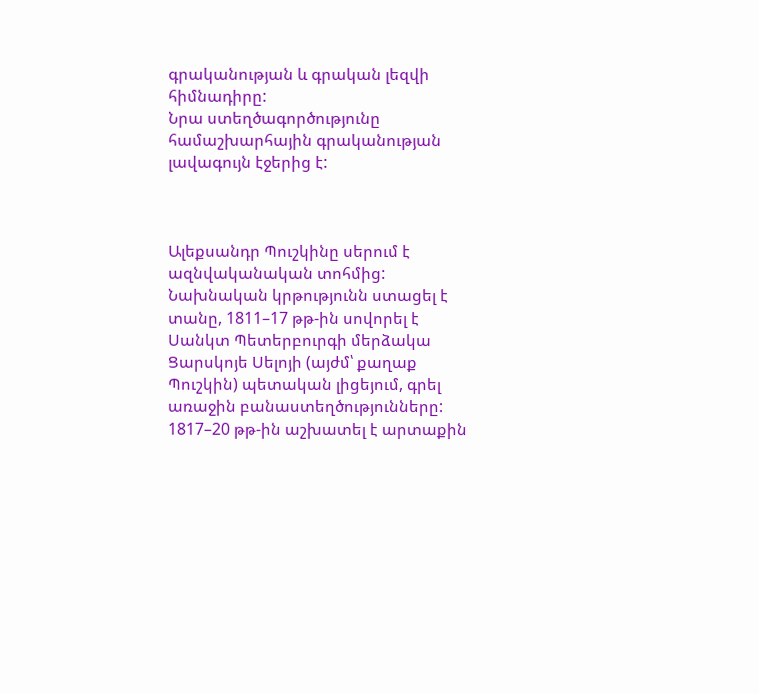գրականության և գրական լեզվի հիմնադիրը:
Նրա ստեղծագործությունը համաշխարհային գրականության լավագույն էջերից է:



Ալեքսանդր Պուշկինը սերում է ազնվականական տոհմից: Նախնական կրթությունն ստացել է տանը, 1811–17 թթ-ին սովորել է Սանկտ Պետերբուրգի մերձակա Ցարսկոյե Սելոյի (այժմ՝ քաղաք Պուշկին) պետական լիցեյում, գրել առաջին բանաստեղծությունները: 1817–20 թթ-ին աշխատել է արտաքին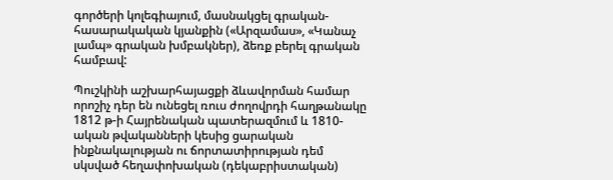գործերի կոլեգիայում, մասնակցել գրական-հասարակական կյանքին («Արզամաս», «Կանաչ լամպ» գրական խմբակներ), ձեռք բերել գրական համբավ:

Պուշկինի աշխարհայացքի ձևավորման համար որոշիչ դեր են ունեցել ռուս ժողովրդի հաղթանակը 1812 թ-ի Հայրենական պատերազմում և 1810-ական թվականների կեսից ցարական ինքնակալության ու ճորտատիրության դեմ սկսված հեղափոխական (դեկաբրիստական)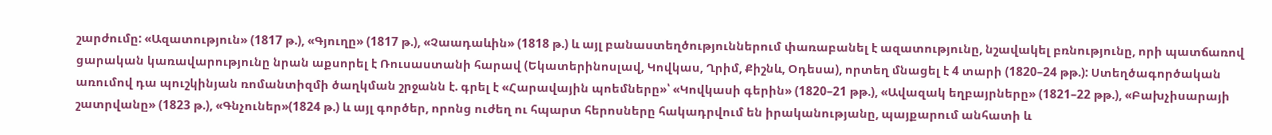շարժումը: «Ազատություն» (1817 թ.), «Գյուղը» (1817 թ.), «Չաադաևին» (1818 թ.) և այլ բանաստեղծություններում փառաբանել է ազատությունը, նշավակել բռնությունը, որի պատճառով ցարական կառավարությունը նրան աքսորել է Ռուսաստանի հարավ (Եկատերինոսլավ, Կովկաս, Ղրիմ, Քիշնև, Օդեսա), որտեղ մնացել է 4 տարի (1820–24 թթ.): Ստեղծագործական առումով դա պուշկինյան ռոմանտիզմի ծաղկման շրջանն է. գրել է «Հարավային պոեմները»՝ «Կովկասի գերին» (1820–21 թթ.), «Ավազակ եղբայրները» (1821–22 թթ.), «Բախչիսարայի շատրվանը» (1823 թ.), «Գնչուներ»(1824 թ.) և այլ գործեր, որոնց ուժեղ ու հպարտ հերոսները հակադրվում են իրականությանը, պայքարում անհատի և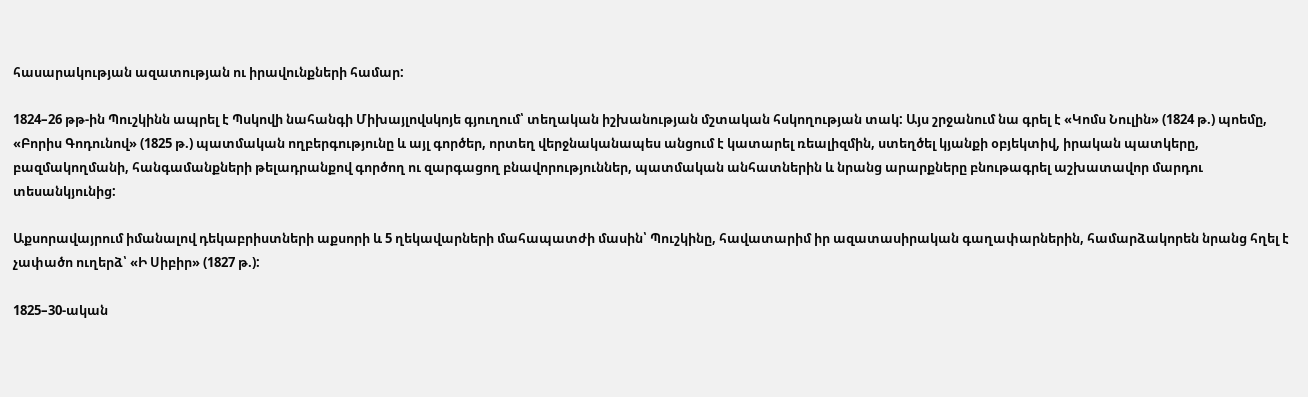հասարակության ազատության ու իրավունքների համար:

1824–26 թթ-ին Պուշկինն ապրել է Պսկովի նահանգի Միխայլովսկոյե գյուղում՝ տեղական իշխանության մշտական հսկողության տակ: Այս շրջանում նա գրել է «Կոմս Նուլին» (1824 թ.) պոեմը, «Բորիս Գոդունով» (1825 թ.) պատմական ողբերգությունը և այլ գործեր, որտեղ վերջնականապես անցում է կատարել ռեալիզմին, ստեղծել կյանքի օբյեկտիվ, իրական պատկերը, բազմակողմանի, հանգամանքների թելադրանքով գործող ու զարգացող բնավորություններ, պատմական անհատներին և նրանց արարքները բնութագրել աշխատավոր մարդու տեսանկյունից:

Աքսորավայրում իմանալով դեկաբրիստների աքսորի և 5 ղեկավարների մահապատժի մասին՝ Պուշկինը, հավատարիմ իր ազատասիրական գաղափարներին, համարձակորեն նրանց հղել է չափածո ուղերձ՝ «Ի Սիբիր» (1827 թ.):

1825–30-ական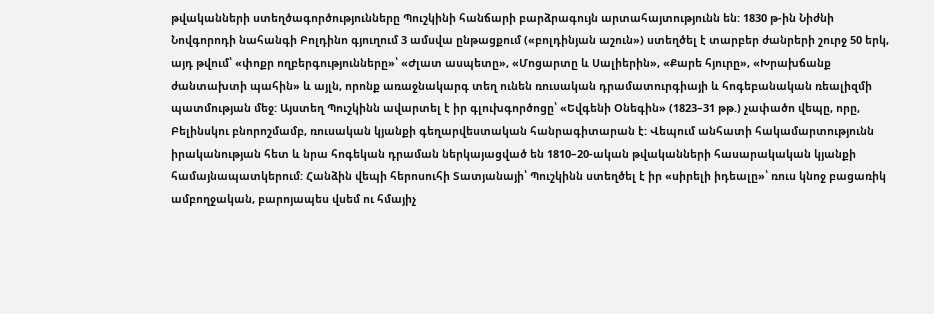թվականների ստեղծագործությունները Պուշկինի հանճարի բարձրագույն արտահայտությունն են: 1830 թ-ին Նիժնի Նովգորոդի նահանգի Բոլդինո գյուղում 3 ամսվա ընթացքում («բոլդինյան աշուն») ստեղծել է տարբեր ժանրերի շուրջ 50 երկ, այդ թվում՝ «փոքր ողբերգությունները»՝ «Ժլատ ասպետը», «Մոցարտը և Սալիերին», «Քարե հյուրը», «Խրախճանք ժանտախտի պահին» և այլն, որոնք առաջնակարգ տեղ ունեն ռուսական դրամատուրգիայի և հոգեբանական ռեալիզմի պատմության մեջ: Այստեղ Պուշկինն ավարտել է իր գլուխգործոցը՝ «Եվգենի Օնեգին» (1823–31 թթ.) չափածո վեպը, որը, Բելինսկու բնորոշմամբ, ռուսական կյանքի գեղարվեստական հանրագիտարան է: Վեպում անհատի հակամարտությունն իրականության հետ և նրա հոգեկան դրաման ներկայացված են 1810–20-ական թվականների հասարակական կյանքի համայնապատկերում: Հանձին վեպի հերոսուհի Տատյանայի՝ Պուշկինն ստեղծել է իր «սիրելի իդեալը»՝ ռուս կնոջ բացառիկ ամբողջական, բարոյապես վսեմ ու հմայիչ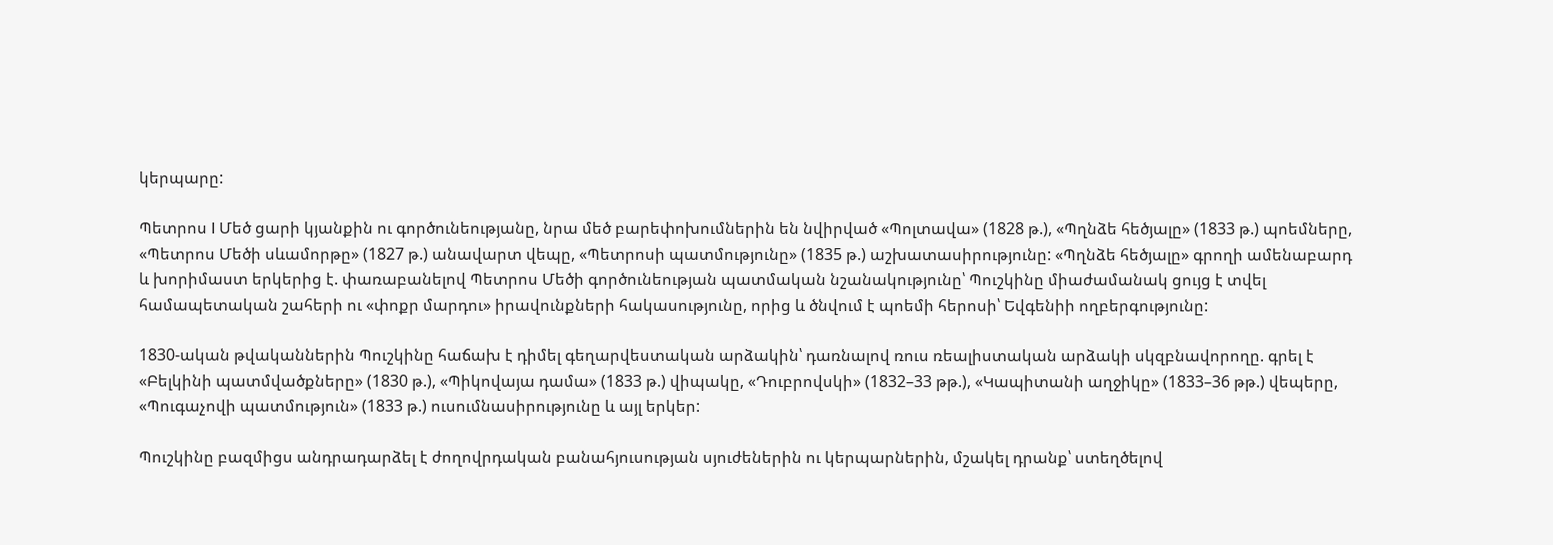կերպարը:

Պետրոս I Մեծ ցարի կյանքին ու գործունեությանը, նրա մեծ բարեփոխումներին են նվիրված «Պոլտավա» (1828 թ.), «Պղնձե հեծյալը» (1833 թ.) պոեմները, «Պետրոս Մեծի սևամորթը» (1827 թ.) անավարտ վեպը, «Պետրոսի պատմությունը» (1835 թ.) աշխատասիրությունը: «Պղնձե հեծյալը» գրողի ամենաբարդ և խորիմաստ երկերից է. փառաբանելով Պետրոս Մեծի գործունեության պատմական նշանակությունը՝ Պուշկինը միաժամանակ ցույց է տվել համապետական շահերի ու «փոքր մարդու» իրավունքների հակասությունը, որից և ծնվում է պոեմի հերոսի՝ Եվգենիի ողբերգությունը:

1830-ական թվականներին Պուշկինը հաճախ է դիմել գեղարվեստական արձակին՝ դառնալով ռուս ռեալիստական արձակի սկզբնավորողը. գրել է «Բելկինի պատմվածքները» (1830 թ.), «Պիկովայա դամա» (1833 թ.) վիպակը, «Դուբրովսկի» (1832–33 թթ.), «Կապիտանի աղջիկը» (1833–36 թթ.) վեպերը, «Պուգաչովի պատմություն» (1833 թ.) ուսումնասիրությունը և այլ երկեր:

Պուշկինը բազմիցս անդրադարձել է ժողովրդական բանահյուսության սյուժեներին ու կերպարներին, մշակել դրանք՝ ստեղծելով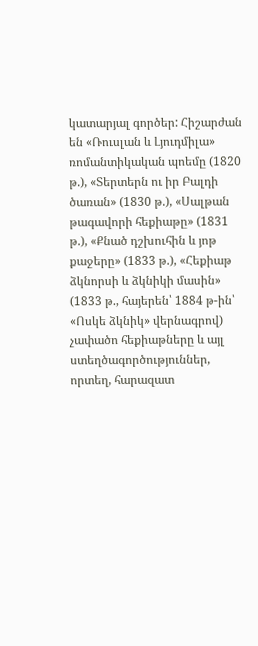կատարյալ գործեր: Հիշարժան են «Ռուսլան և Լյուդմիլա» ռոմանտիկական պոեմը (1820 թ.), «Տերտերն ու իր Բալդի ծառան» (1830 թ.), «Սալթան թագավորի հեքիաթը» (1831 թ.), «Քնած դշխուհին և յոթ քաջերը» (1833 թ.), «Հեքիաթ ձկնորսի և ձկնիկի մասին» (1833 թ., հայերեն՝ 1884 թ-ին՝ «Ոսկե ձկնիկ» վերնագրով) չափածո հեքիաթները և այլ ստեղծագործություններ, որտեղ, հարազատ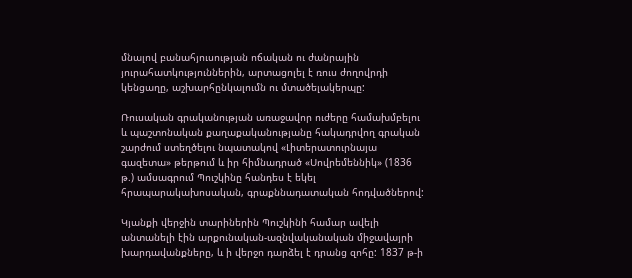մնալով բանահյուսության ոճական ու ժանրային յուրահատկություններին, արտացոլել է ռուս ժողովրդի կենցաղը, աշխարհընկալումն ու մտածելակերպը:

Ռուսական գրականության առաջավոր ուժերը համախմբելու և պաշտոնական քաղաքականությանը հակադրվող գրական շարժում ստեղծելու նպատակով «Լիտերատուրնայա գազետա» թերթում և իր հիմնադրած «Սովրեմեննիկ» (1836 թ.) ամսագրում Պուշկինը հանդես է եկել հրապարակախոսական, գրաքննադատական հոդվածներով:

Կյանքի վերջին տարիներին Պուշկինի համար ավելի անտանելի էին արքունական-ազնվականական միջավայրի խարդավանքները, և ի վերջո դարձել է դրանց զոհը: 1837 թ-ի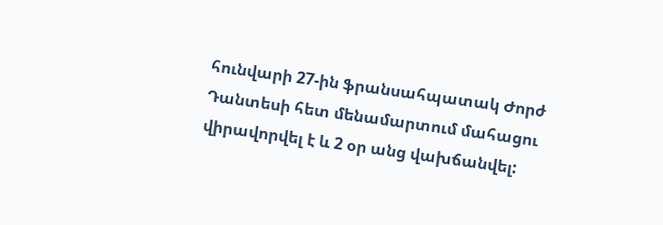հունվարի 27-ին ֆրանսահպատակ Ժորժ Դանտեսի հետ մենամարտում մահացու վիրավորվել է և 2 օր անց վախճանվել: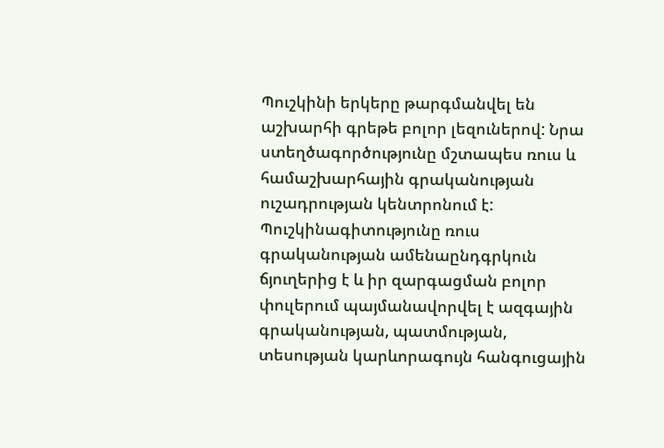Պուշկինի երկերը թարգմանվել են աշխարհի գրեթե բոլոր լեզուներով: Նրա ստեղծագործությունը մշտապես ռուս և համաշխարհային գրականության ուշադրության կենտրոնում է: Պուշկինագիտությունը ռուս գրականության ամենաընդգրկուն ճյուղերից է և իր զարգացման բոլոր փուլերում պայմանավորվել է ազգային գրականության, պատմության, տեսության կարևորագույն հանգուցային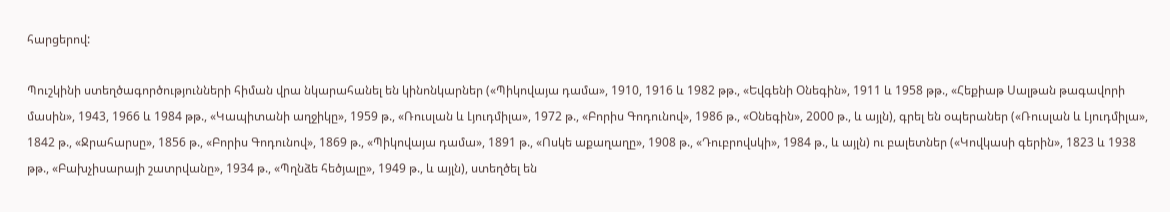հարցերով:

Պուշկինի ստեղծագործությունների հիման վրա նկարահանել են կինոնկարներ («Պիկովայա դամա», 1910, 1916 և 1982 թթ., «Եվգենի Օնեգին», 1911 և 1958 թթ., «Հեքիաթ Սալթան թագավորի մասին», 1943, 1966 և 1984 թթ., «Կապիտանի աղջիկը», 1959 թ., «Ռուսլան և Լյուդմիլա», 1972 թ., «Բորիս Գոդունով», 1986 թ., «Օնեգին», 2000 թ., և այլն), գրել են օպերաներ («Ռուսլան և Լյուդմիլա», 1842 թ., «Ջրահարսը», 1856 թ., «Բորիս Գոդունով», 1869 թ., «Պիկովայա դամա», 1891 թ., «Ոսկե աքաղաղը», 1908 թ., «Դուբրովսկի», 1984 թ., և այլն) ու բալետներ («Կովկասի գերին», 1823 և 1938 թթ., «Բախչիսարայի շատրվանը», 1934 թ., «Պղնձե հեծյալը», 1949 թ., և այլն), ստեղծել են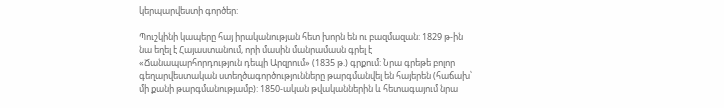կերպարվեստի գործեր:

Պուշկինի կապերը հայ իրականության հետ խորն են ու բազմազան: 1829 թ-ին նա եղել է Հայաստանում, որի մասին մանրամասն գրել է «Ճանապարհորդություն դեպի Արզրում» (1835 թ.) գրքում: Նրա գրեթե բոլոր գեղարվեստական ստեղծագործությունները թարգմանվել են հայերեն (հաճախ՝ մի քանի թարգմանությամբ): 1850-ական թվականներին և հետագայում նրա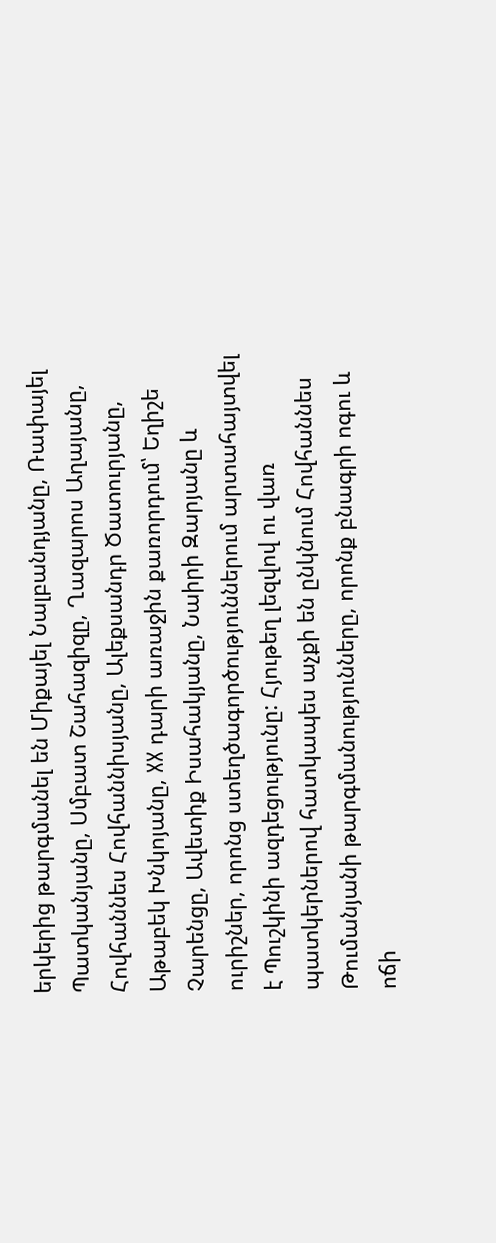երկերից թարգմանել են Միքայել Նալբանդյանը, Ռափայել Պատկանյանը, Սմբատ Շահազիզը, Ղազարոս Աղայանը, Հովհաննես Հովհաննիսյանը, Ալեքսանդր Ծատուրյանը, Աթաբեկ Խնկոյանը, XX դարի առաջին քառորդում՝ Եղիշե Չարենցը, Ավետիք Իսահակյանը, Նաիրի Զարյանը և ուրիշներ, որոնց ստեղծագործություններում արտահայտվել է Պուշկինի ազդեցությունը: Հյութեղ լեզվով ու վառ պատկերներով հատկապես աչքի են ընկնում Հովհաննես Թումանյանի թարգմանությունները, որոնք բնագրի ոգու և ոճի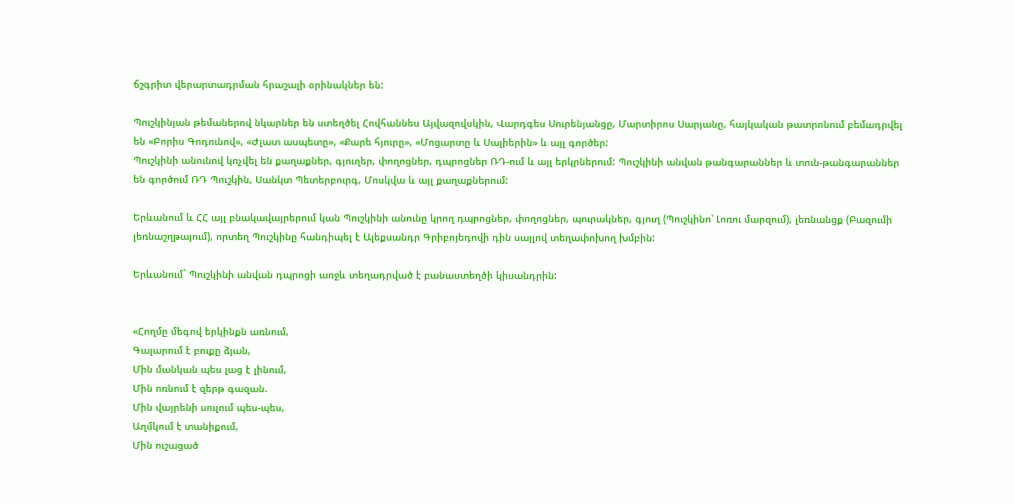ճշգրիտ վերարտադրման հրաշալի օրինակներ են:

Պուշկինյան թեմաներով նկարներ են ստեղծել Հովհաննես Այվազովսկին, Վարդգես Սուրենյանցը, Մարտիրոս Սարյանը, հայկական թատրոնում բեմադրվել են «Բորիս Գոդունով», «Ժլատ ասպետը», «Քարե հյուրը», «Մոցարտը և Սալիերին» և այլ գործեր:
Պուշկինի անունով կոչվել են քաղաքներ, գյուղեր, փողոցներ, դպրոցներ ՌԴ-ում և այլ երկրներում: Պուշկինի անվան թանգարաններ և տուն-թանգարաններ են գործում ՌԴ Պուշկին, Սանկտ Պետերբուրգ, Մոսկվա և այլ քաղաքներում:

Երևանում և ՀՀ այլ բնակավայրերում կան Պուշկինի անունը կրող դպրոցներ, փողոցներ, պուրակներ, գյուղ (Պուշկինո՝ Լոռու մարզում), լեռնանցք (Բազումի լեռնաշղթայում), որտեղ Պուշկինը հանդիպել է Ալեքսանդր Գրիբոյեդովի դին սայլով տեղափոխող խմբին:

Երևանում` Պուշկինի անվան դպրոցի առջև տեղադրված է բանաստեղծի կիսանդրին:


«Հողմը մեգով երկինքն առնում,
Գալարում է բուքը ձյան,
Մին մանկան պես լաց է լինում,
Մին ոռնում է զերթ գազան.
Մին վայրենի սուլում պես-պես,
Աղմկում է տանիքում,
Մին ուշացած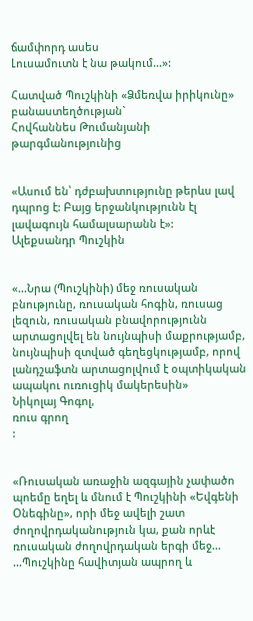ճամփորդ ասես
Լուսամուտն է նա թակում...»:

Հատված Պուշկինի «Ձմեռվա իրիկունը»
բանաստեղծության`
Հովհաննես Թումանյանի թարգմանությունից


«Ասում են՝ դժբախտությունը թերևս լավ դպրոց է: Բայց երջանկությունն էլ լավագույն համալսարանն է»:
Ալեքսանդր Պուշկին


«...Նրա (Պուշկինի) մեջ ռուսական բնությունը, ռուսական հոգին, ռուսաց լեզուն, ռուսական բնավորությունն արտացոլվել են նույնպիսի մաքրությամբ, նույնպիսի զտված գեղեցկությամբ, որով լանդշաֆտն արտացոլվում է օպտիկական ապակու ուռուցիկ մակերեսին»
Նիկոլայ Գոգոլ,
ռուս գրող
:


«Ռուսական առաջին ազգային չափածո պոեմը եղել և մնում է Պուշկինի «Եվգենի Օնեգինը», որի մեջ ավելի շատ ժողովրդականություն կա, քան որևէ ռուսական ժողովրդական երգի մեջ...
...Պուշկինը հավիտյան ապրող և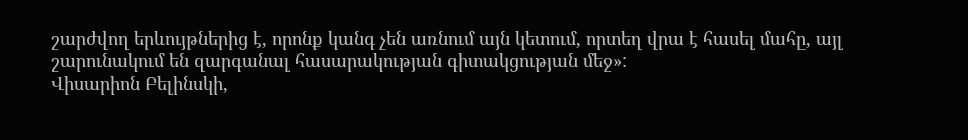շարժվող երևույթներից է, որոնք կանգ չեն առնում այն կետում, որտեղ վրա է հասել մահը, այլ շարունակում են զարգանալ հասարակության գիտակցության մեջ»:
Վիսարիոն Բելինսկի,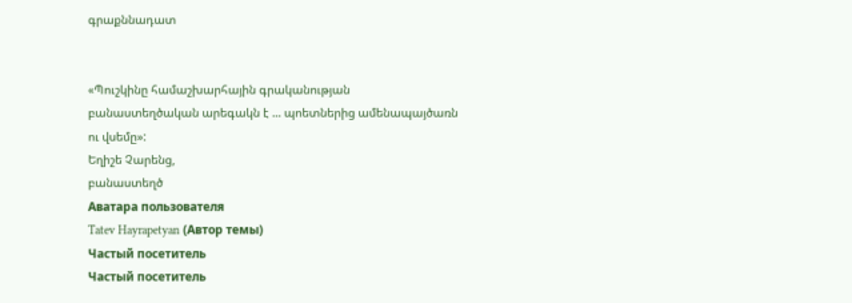գրաքննադատ


«Պուշկինը համաշխարհային գրականության բանաստեղծական արեգակն է ... պոետներից ամենապայծառն ու վսեմը»:
Եղիշե Չարենց,
բանաստեղծ
Аватара пользователя
Tatev Hayrapetyan (Автор темы)
Частый посетитель
Частый посетитель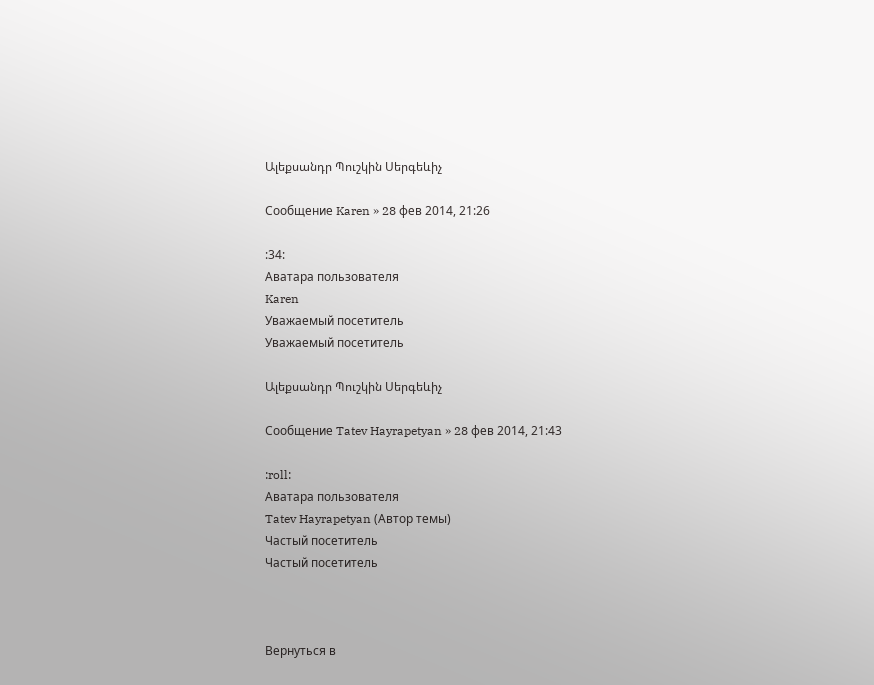Ալեքսանդր Պուշկին Սերգեևիչ

Сообщение Karen » 28 фев 2014, 21:26

:34:
Аватара пользователя
Karen
Уважаемый посетитель
Уважаемый посетитель

Ալեքսանդր Պուշկին Սերգեևիչ

Сообщение Tatev Hayrapetyan » 28 фев 2014, 21:43

:roll:
Аватара пользователя
Tatev Hayrapetyan (Автор темы)
Частый посетитель
Частый посетитель



Вернуться в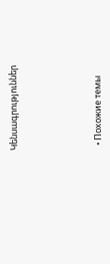Կենսագրություններ






  • Похожие темы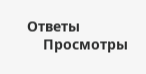Ответы
    Просмотры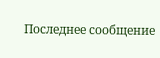Последнее сообщение